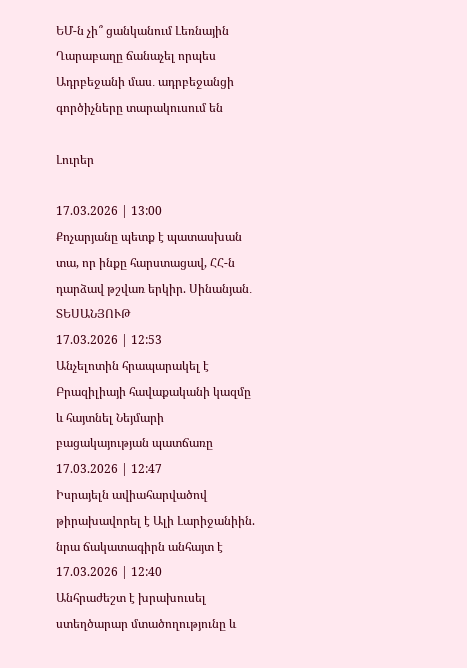ԵՄ-ն չի՞ ցանկանում Լեռնային Ղարաբաղը ճանաչել որպես Ադրբեջանի մաս․ ադրբեջանցի գործիչները տարակուսում են

Լուրեր

17.03.2026 | 13:00
Քոչարյանը պետք է պատասխան տա, որ ինքը հարստացավ, ՀՀ-ն դարձավ թշվառ երկիր. Սինանյան․ ՏԵՍԱՆՅՈՒԹ
17.03.2026 | 12:53
Անչելոտին հրապարակել է Բրազիլիայի հավաքականի կազմը և հայտնել Նեյմարի բացակայության պատճառը
17.03.2026 | 12:47
Իսրայելն ավիահարվածով թիրախավորել է Ալի Լարիջանիին. նրա ճակատագիրն անհայտ է
17.03.2026 | 12:40
Անհրաժեշտ է խրախուսել ստեղծարար մտածողությունը և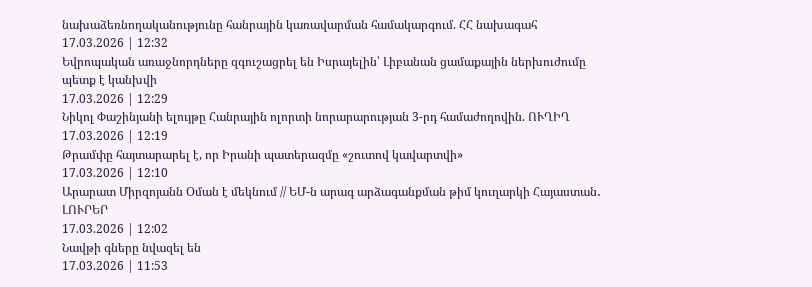նախաձեռնողականությունը հանրային կառավարման համակարգում. ՀՀ նախագահ
17.03.2026 | 12:32
Եվրոպական առաջնորդները զգուշացրել են Իսրայելին՝ Լիբանան ցամաքային ներխուժումը պետք է կանխվի
17.03.2026 | 12:29
Նիկոլ Փաշինյանի ելույթը Հանրային ոլորտի նորարարության 3-րդ համաժողովին. ՈՒՂԻՂ
17.03.2026 | 12:19
Թրամփը հայտարարել է, որ Իրանի պատերազմը «շուտով կավարտվի»
17.03.2026 | 12:10
Արարատ Միրզոյանն Օման է մեկնում // ԵՄ-ն արագ արձագանքման թիմ կուղարկի Հայաստան․ ԼՈՒՐԵՐ
17.03.2026 | 12:02
Նավթի գները նվազել են
17.03.2026 | 11:53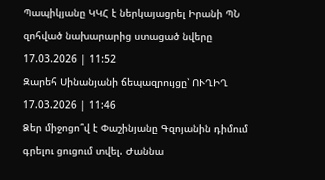Պապիկյանը ԿԿՀ է ներկայացրել Իրանի ՊՆ զոհված նախարարից ստացած նվերը
17.03.2026 | 11:52
Զարեհ Սինանյանի ճեպազրույցը՝ ՈՒՂԻՂ
17.03.2026 | 11:46
Ձեր միջոցո՞վ է Փաշինյանը Գզոյանին դիմում գրելու ցուցում տվել. Ժաննա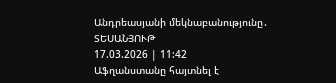Անդրեասյանի մեկնաբանությունը․ ՏԵՍԱՆՅՈՒԹ
17.03.2026 | 11:42
Աֆղանստանը հայտնել է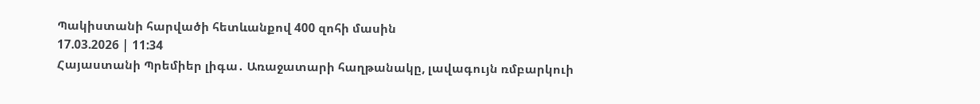Պակիստանի հարվածի հետևանքով 400 զոհի մասին
17.03.2026 | 11:34
Հայաստանի Պրեմիեր լիգա․ Առաջատարի հաղթանակը, լավագույն ռմբարկուի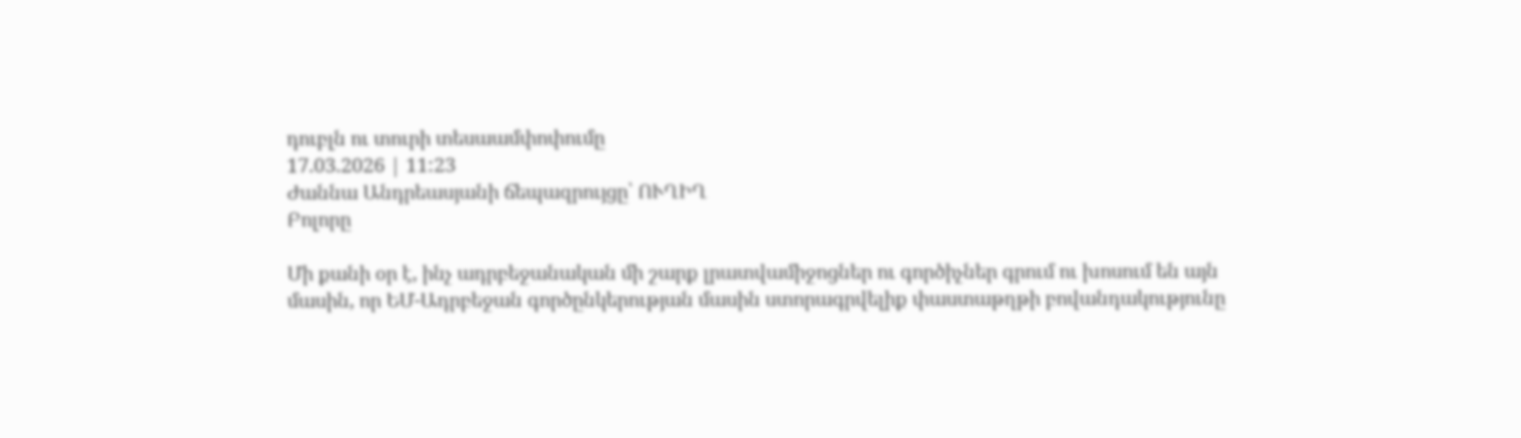դուբլն ու տուրի տեսաամփոփումը
17.03.2026 | 11:23
Ժաննա Անդրեասյանի ճեպազրույցը՝ ՈՒՂԻՂ
Բոլորը

Մի քանի օր է, ինչ ադրբեջանական մի շարք լրատվամիջոցներ ու գործիչներ գրում ու խոսում են այն մասին, որ ԵՄ-Ադրբեջան գործընկերության մասին ստորագրվելիք փաստաթղթի բովանդակությունը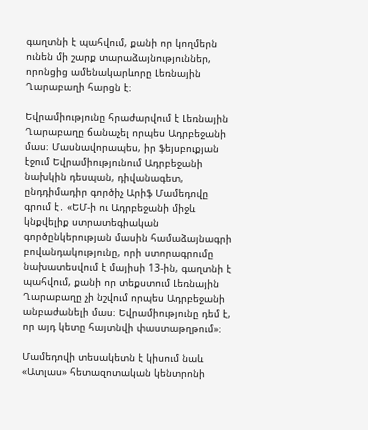գաղտնի է պահվում, քանի որ կողմերն ունեն մի շարք տարաձայնություններ, որոնցից ամենակարևորը Լեռնային Ղարաբաղի հարցն է։

Եվրամիությունը հրաժարվում է Լեռնային Ղարաբաղը ճանաչել որպես Ադրբեջանի մաս։ Մասնավորապես, իր ֆեյսբուքյան էջում Եվրամիությունում Ադրբեջանի նախկին դեսպան, դիվանագետ, ընդդիմադիր գործիչ Արիֆ Մամեդովը գրում է․ «ԵՄ-ի ու Ադրբեջանի միջև կնքվելիք ստրատեգիական գործընկերության մասին համաձայնագրի բովանդակությունը, որի ստորագրումը նախատեսվում է մայիսի 13-ին, գաղտնի է պահվում, քանի որ տեքստում Լեռնային Ղարաբաղը չի նշվում որպես Ադրբեջանի անբաժանելի մաս։ Եվրամիությունը դեմ է, որ այդ կետը հայտնվի փաստաթղթում»։

Մամեդովի տեսակետն է կիսում նաև «Ատլաս» հետազոտական կենտրոնի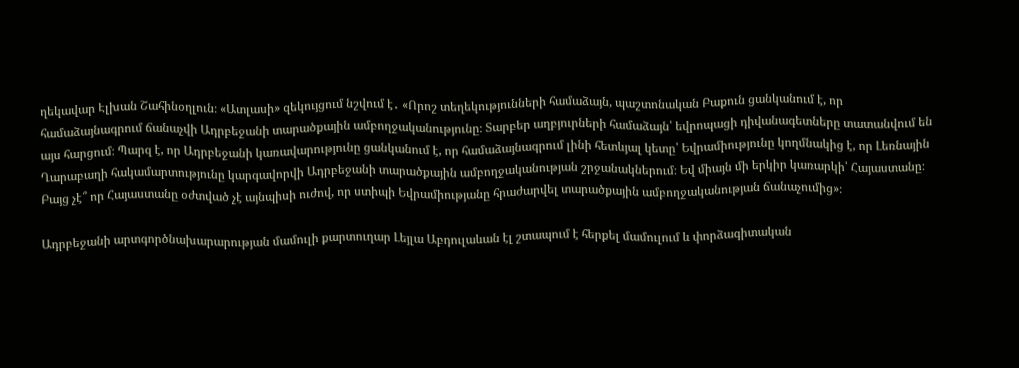ղեկավար Էլխան Շահինօղլուն։ «Ատլասի» զեկույցում նշվում է․ «Որոշ տեղեկությունների համաձայն, պաշտոնական Բաքուն ցանկանում է, որ համաձայնագրում ճանաչվի Ադրբեջանի տարածքային ամբողջականությունը։ Տարբեր աղբյուրների համաձայն՝ եվրոպացի դիվանագետները տատանվում են այս հարցում։ Պարզ է, որ Ադրբեջանի կառավարությունը ցանկանում է, որ համաձայնագրում լինի հետևյալ կետը՝ Եվրամիությունը կողմնակից է, որ Լեռնային Ղարաբաղի հակամարտությունը կարգավորվի Ադրբեջանի տարածքային ամբողջականության շրջանակներում։ Եվ միայն մի երկիր կառարկի՝ Հայաստանը։ Բայց չէ՞ որ Հայաստանը օժտված չէ այնպիսի ուժով, որ ստիպի Եվրամիությանը հրաժարվել տարածքային ամբողջականության ճանաչումից»։

Ադրբեջանի արտգործնախարարության մամուլի քարտուղար Լեյլա Աբդուլաևան էլ շտապում է հերքել մամուլում և փորձագիտական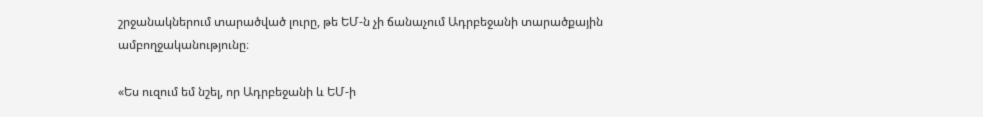շրջանակներում տարածված լուրը, թե ԵՄ-ն չի ճանաչում Ադրբեջանի տարածքային ամբողջականությունը։

«Ես ուզում եմ նշել, որ Ադրբեջանի և ԵՄ-ի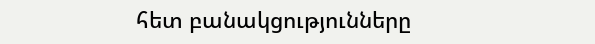հետ բանակցությունները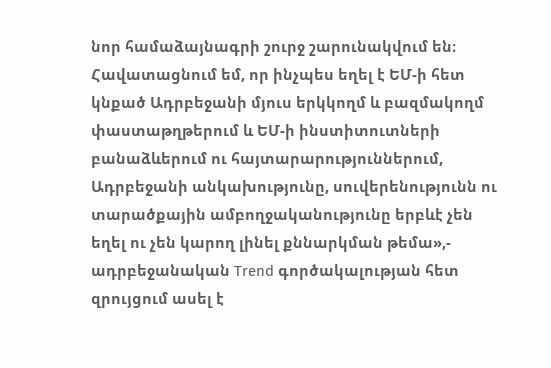նոր համաձայնագրի շուրջ շարունակվում են։ Հավատացնում եմ, որ ինչպես եղել է ԵՄ-ի հետ կնքած Ադրբեջանի մյուս երկկողմ և բազմակողմ փաստաթղթերում և ԵՄ-ի ինստիտուտների բանաձևերում ու հայտարարություններում, Ադրբեջանի անկախությունը, սուվերենությունն ու տարածքային ամբողջականությունը երբևէ չեն եղել ու չեն կարող լինել քննարկման թեմա»,- ադրբեջանական Trend գործակալության հետ զրույցում ասել է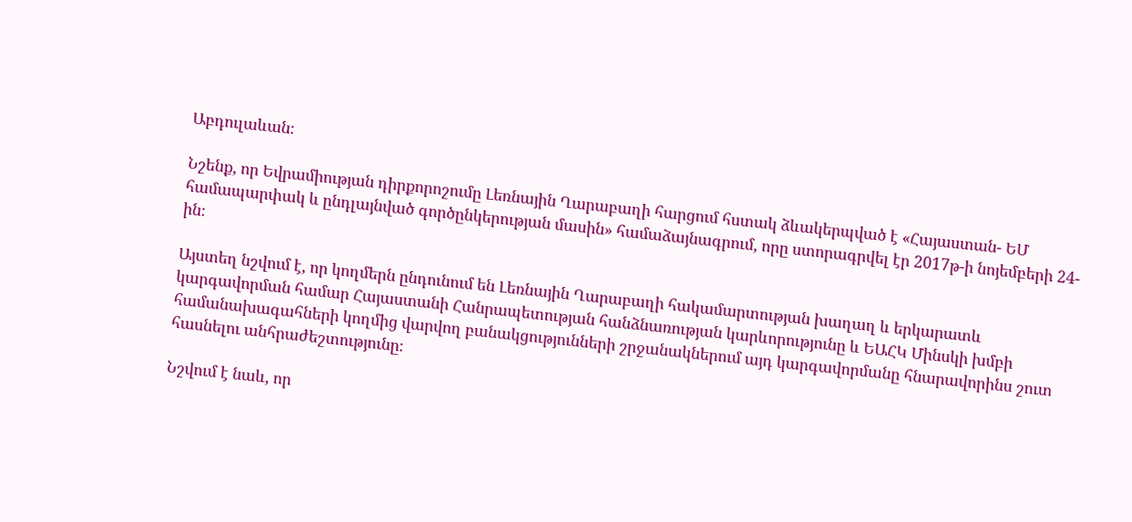Աբդուլաևան։

Նշենք, որ Եվրամիության դիրքորոշումը Լեռնային Ղարաբաղի հարցում հստակ ձևակերպված է «Հայաստան- ԵՄ համապարփակ և ընդլայնված գործընկերության մասին» համաձայնագրում, որը ստորագրվել էր 2017թ-ի նոյեմբերի 24-ին։

Այստեղ նշվում է, որ կողմերն ընդունում են Լեռնային Ղարաբաղի հակամարտության խաղաղ և երկարատև կարգավորման համար Հայաստանի Հանրապետության հանձնառության կարևորությունը և ԵԱՀԿ Մինսկի խմբի համանախագահների կողմից վարվող բանակցությունների շրջանակներում այդ կարգավորմանը հնարավորինս շուտ հասնելու անհրաժեշտությունը։

Նշվում է նաև, որ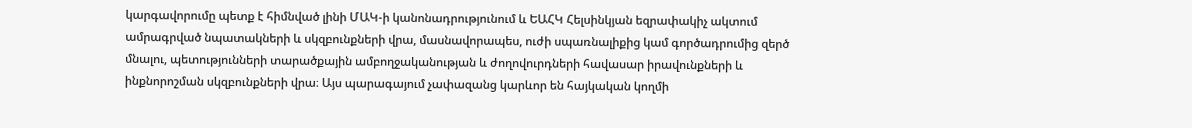կարգավորումը պետք է հիմնված լինի ՄԱԿ-ի կանոնադրությունում և ԵԱՀԿ Հելսինկյան եզրափակիչ ակտում ամրագրված նպատակների և սկզբունքների վրա, մասնավորապես, ուժի սպառնալիքից կամ գործադրումից զերծ մնալու, պետությունների տարածքային ամբողջականության և ժողովուրդների հավասար իրավունքների և ինքնորոշման սկզբունքների վրա։ Այս պարագայում չափազանց կարևոր են հայկական կողմի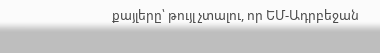քայլերը՝ թույլ չտալու, որ ԵՄ-Ադրբեջան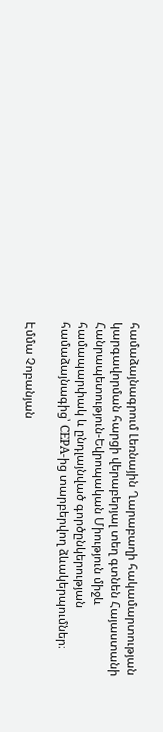համաձայնագրում Լեռնային Ղարաբաղի հակամարտության կարգավորման հարցի վերաբերյալ տեղ գտնեն Հայաստանի Հանրապետություն-Եվրոպական Միություն միջև համապարփակ և ընդլայնված գործընկերության համաձայնագից՝ CEPA-ից տարբերվող ձևակերպումներ։

Էմմա Չոբանյան